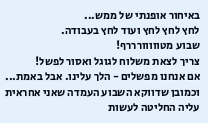באיחור אופנתי של ממש...
לחץ לחץ לחץ ועוד לחץ בעבודה.
שבוע מטווווורררף!
צריך לצאת משלוח לגוגל ואסור לפשל!
אם אנחנו מפשלים - הלך עלינו. אבל באמת...
וכמובן שדווקא השבוע העמדה שאני אחראית עליה החליטה לעשות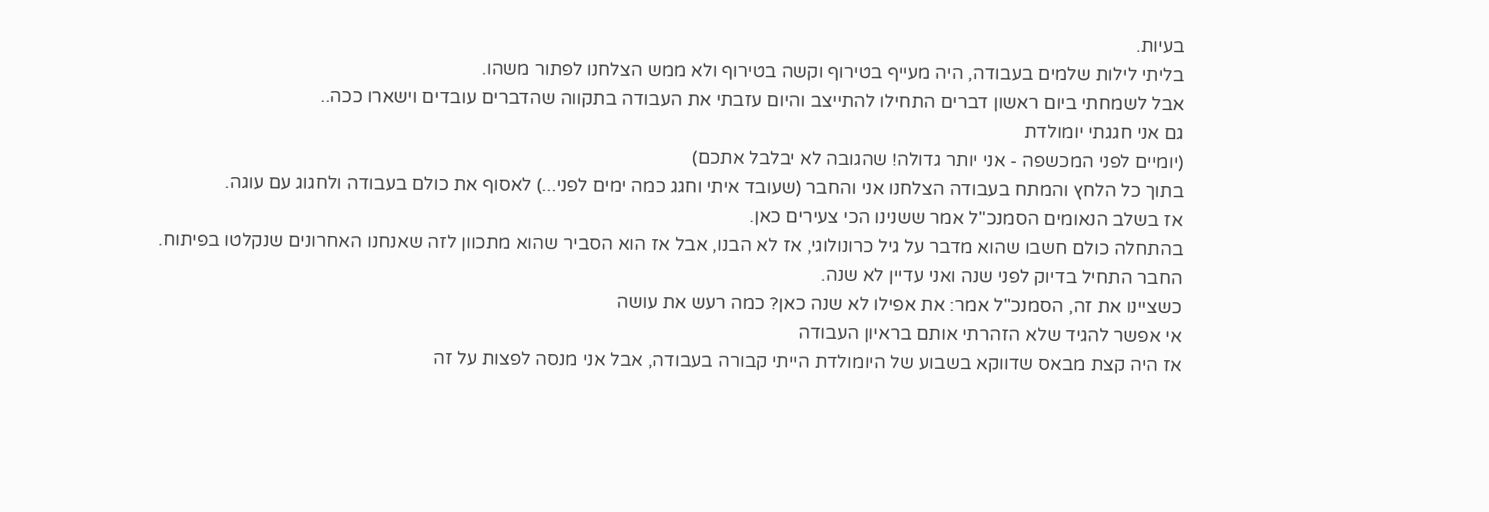בעיות.
בליתי לילות שלמים בעבודה, היה מעייף בטירוף וקשה בטירוף ולא ממש הצלחנו לפתור משהו.
אבל לשמחתי ביום ראשון דברים התחילו להתייצב והיום עזבתי את העבודה בתקווה שהדברים עובדים וישארו ככה..
גם אני חגגתי יומולדת
(יומיים לפני המכשפה - אני יותר גדולה! שהגובה לא יבלבל אתכם)
בתוך כל הלחץ והמתח בעבודה הצלחנו אני והחבר (שעובד איתי וחגג כמה ימים לפני...) לאסוף את כולם בעבודה ולחגוג עם עוגה.
אז בשלב הנאומים הסמנכ"ל אמר ששנינו הכי צעירים כאן.
בהתחלה כולם חשבו שהוא מדבר על גיל כרונולוגי, אז לא הבנו, אבל אז הוא הסביר שהוא מתכוון לזה שאנחנו האחרונים שנקלטו בפיתוח.
החבר התחיל בדיוק לפני שנה ואני עדיין לא שנה.
כשציינו את זה, הסמנכ"ל אמר: את אפילו לא שנה כאן? כמה רעש את עושה
אי אפשר להגיד שלא הזהרתי אותם בראיון העבודה
אז היה קצת מבאס שדווקא בשבוע של היומולדת הייתי קבורה בעבודה, אבל אני מנסה לפצות על זה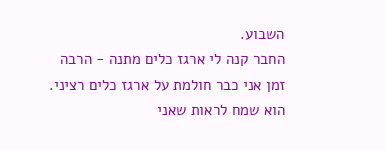השבוע.
החבר קנה לי ארגז כלים מתנה - הרבה זמן אני כבר חולמת על ארגז כלים רציני.
הוא שמח לראות שאני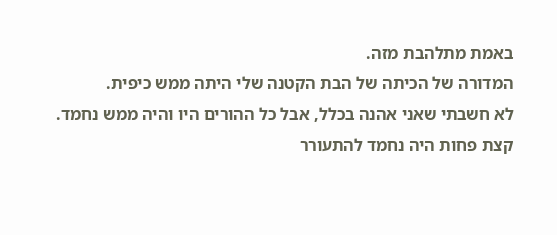באמת מתלהבת מזה.
המדורה של הכיתה של הבת הקטנה שלי היתה ממש כיפית.
לא חשבתי שאני אהנה בכלל, אבל כל ההורים היו והיה ממש נחמד.
קצת פחות היה נחמד להתעורר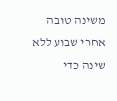משינה טובה אחרי שבוע ללא שינה כדי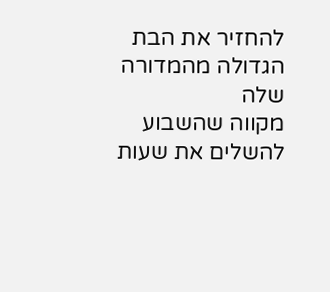להחזיר את הבת הגדולה מהמדורה שלה
מקווה שהשבוע להשלים את שעות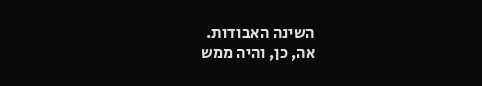השינה האבודות.
אה, כן, והיה ממש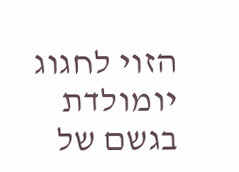הזוי לחגוג יומולדת בגשם של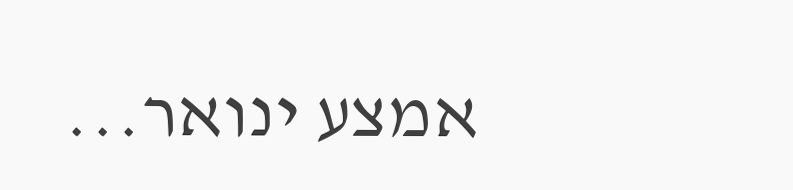אמצע ינואר...